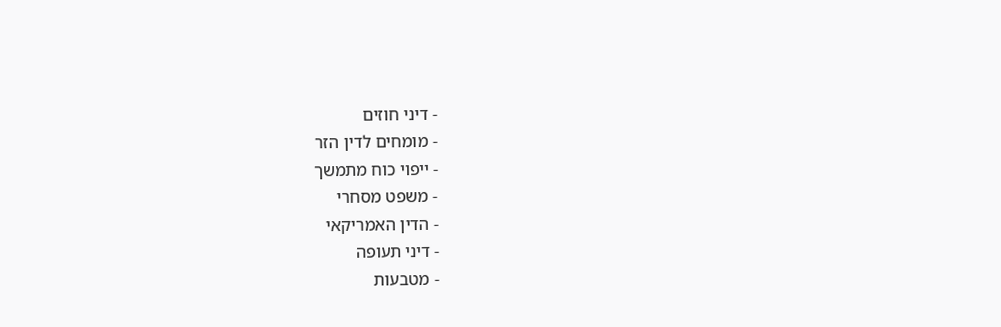- דיני חוזים
- מומחים לדין הזר
- ייפוי כוח מתמשך
- משפט מסחרי
- הדין האמריקאי
- דיני תעופה
- מטבעות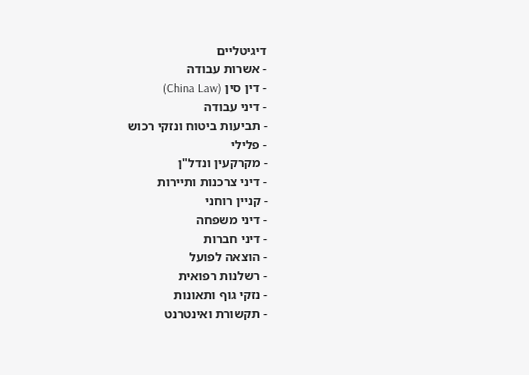דיגיטליים
- אשרות עבודה
- דין סין (China Law)
- דיני עבודה
- תביעות ביטוח ונזקי רכוש
- פלילי
- מקרקעין ונדל"ן
- דיני צרכנות ותיירות
- קניין רוחני
- דיני משפחה
- דיני חברות
- הוצאה לפועל
- רשלנות רפואית
- נזקי גוף ותאונות
- תקשורת ואינטרנט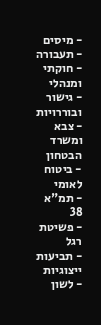- מיסים
- תעבורה
- חוקתי ומנהלי
- גישור ובוררויות
- צבא ומשרד הבטחון
- ביטוח לאומי
- תמ"א 38
- פשיטת רגל
- תביעות ייצוגיות
- לשון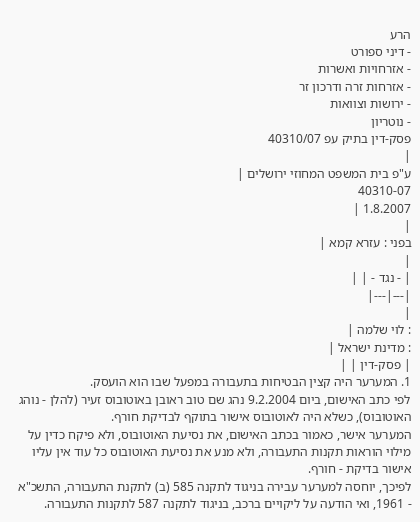הרע
- דיני ספורט
- אזרחויות ואשרות
- אזרחות זרה ודרכון זר
- ירושות וצוואות
- נוטריון
פסק-דין בתיק עפ 40310/07
|
ע"פ בית המשפט המחוזי ירושלים |
40310-07
1.8.2007 |
|
בפני : עזרא קמא |
|
| - נגד - | |
|---|---|
|
: לוי שלמה |
: מדינת ישראל |
| פסק-דין | |
1. המערער היה קצין הבטיחות בתעבורה במפעל שבו הוא הועסק.
לפי כתב האישום, ביום 9.2.2004 נהג שם טוב ראובן באוטובוס זעיר (להלן - נוהג האוטובוס), כשלא היה לאוטובוס אישור בתוקף לבדיקת חורף.
המערער אישר, כאמור בכתב האישום, את נסיעת האוטובוס, ולא פיקח כדין על מילוי הוראות תקנות התעבורה, ולא מנע את נסיעת האוטובוס כל עוד אין עליו אישור בדיקת - חורף.
לפיכך, יוחסה למערער עבירה בניגוד לתקנה 585 (ב) לתקנת התעבורה, התשכ"א - 1961, ואי הודעה על ליקויים ברכב, בניגוד לתקנה 587 לתקנות התעבורה.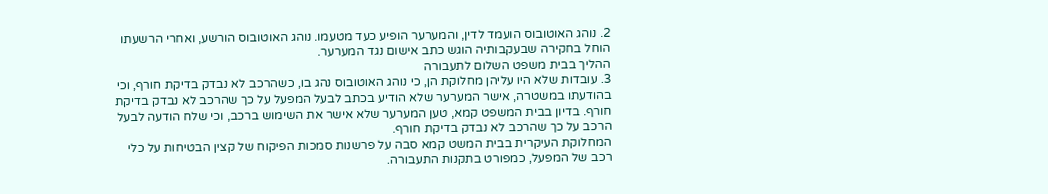2. נוהג האוטובוס הועמד לדין, והמערער הופיע כעד מטעמו. נוהג האוטובוס הורשע, ואחרי הרשעתו הוחל בחקירה שבעקבותיה הוגש כתב אישום נגד המערער.
ההליך בבית משפט השלום לתעבורה
3. עובדות שלא היו עליהן מחלוקת הן, כי נוהג האוטובוס נהג בו, כשהרכב לא נבדק בדיקת חורף, וכי בהודעתו במשטרה, אישר המערער שלא הודיע בכתב לבעל המפעל על כך שהרכב לא נבדק בדיקת חורף. בדיון בבית המשפט קמא, טען המערער שלא אישר את השימוש ברכב, וכי שלח הודעה לבעל הרכב על כך שהרכב לא נבדק בדיקת חורף.
המחלוקת העיקרית בבית המשט קמא סבה על פרשנות סמכות הפיקוח של קצין הבטיחות על כלי רכב של המפעל, כמפורט בתקנות התעבורה.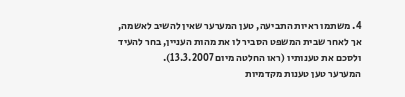4. משתמו ראיות התביעה, טען המערער שאין להשיב לאשמה, אך לאחר שבית המשפט הסביר לו את מהות העניין, בחר להעיד ולסכם את טענותיו (ראו החלטה מיום 13.3.2007).
המערער טען טענות מקדמיות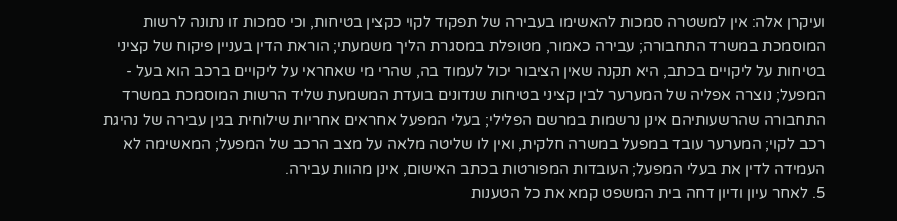ועיקרן אלה: אין למשטרה סמכות להאשימו בעבירה של תפקוד לקוי כקצין בטיחות, וכי סמכות זו נתונה לרשות המוסמכת במשרד התחבורה; עבירה כאמור, מטופלת במסגרת הליך משמעתי; הוראת הדין בעניין פיקוח של קציני בטיחות על ליקויים בכתב, היא תקנה שאין הציבור יכול לעמוד בה, שהרי מי שאחראי על ליקויים ברכב הוא בעל - המפעל; נוצרה אפליה של המערער לבין קציני בטיחות שנדונים בועדת המשמעת שליד הרשות המוסמכת במשרד התחבורה שהרשעותיהם אינן נרשמות במרשם הפלילי; בעלי המפעל אחראים אחריות שילוחית בגין עבירה של נהיגת רכב לקוי; המערער עובד במפעל במשרה חלקית, ואין לו שליטה מלאה על מצב הרכב של המפעל; המאשימה לא העמידה לדין את בעלי המפעל; העובדות המפורטות בכתב האישום, אינן מהוות עבירה.
5. לאחר עיון ודיון דחה בית המשפט קמא את כל הטענות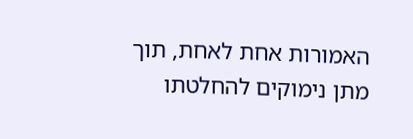האמורות אחת לאחת, תוך מתן נימוקים להחלטתו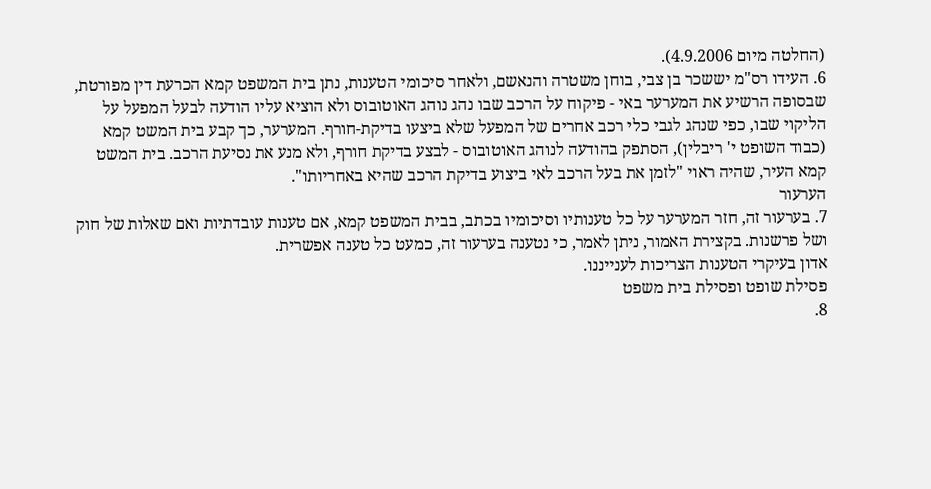(החלטה מיום 4.9.2006).
6. העידו רס"מ יששכר בן צבי, בוחן משטרה והנאשם, ולאחר סיכומי הטענות, נתן בית המשפט קמא הכרעת דין מפורטת, שבסופה הרשיע את המערער באי - פיקוח על הרכב שבו נהג נוהג האוטובוס ולא הוציא עליו הודעה לבעל המפעל על הליקוי שבו, כפי שנהג לגבי כלי רכב אחרים של המפעל שלא ביצעו בדיקת-חורף. המערער, כך קבע בית המשט קמא (כבוד השופט י' ריבלין), הסתפק בהודעה לנוהג האוטובוס - לבצע בדיקת חורף, ולא מנע את נסיעת הרכב. בית המשט קמא העיר, שהיה ראוי "לזמן את בעל הרכב לאי ביצוע בדיקת הרכב שהיא באחריותו".
הערעור
7. בערעור זה, חזר המערער על כל טענותיו וסיכומיו בכתב, בבית המשפט קמא, אם טענות עובדתיות ואם שאלות של חוק ושל פרשנות. בקצירת האמור, ניתן לאמר, כי נטענה בערעור זה, כמעט כל טענה אפשרית.
אדון בעיקרי הטענות הצריכות לענייננו.
פסילת שופט ופסילת בית משפט
8.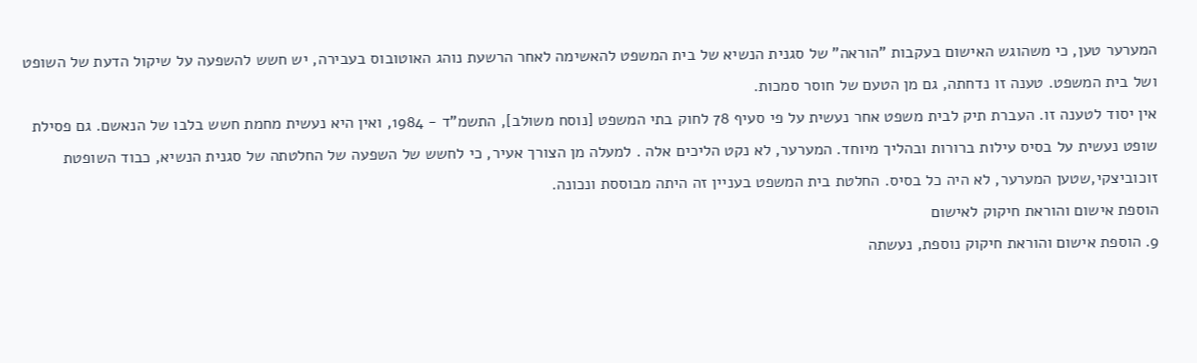המערער טען, כי משהוגש האישום בעקבות "הוראה" של סגנית הנשיא של בית המשפט להאשימה לאחר הרשעת נוהג האוטובוס בעבירה, יש חשש להשפעה על שיקול הדעת של השופט ושל בית המשפט. טענה זו נדחתה, גם מן הטעם של חוסר סמכות.
אין יסוד לטענה זו. העברת תיק לבית משפט אחר נעשית על פי סעיף 78 לחוק בתי המשפט [נוסח משולב], התשמ"ד - 1984, ואין היא נעשית מחמת חשש בלבו של הנאשם. גם פסילת שופט נעשית על בסיס עילות ברורות ובהליך מיוחד. המערער, לא נקט הליכים אלה . למעלה מן הצורך אעיר, כי לחשש של השפעה של החלטתה של סגנית הנשיא, כבוד השופטת זוכוביצקי,שטען המערער, לא היה כל בסיס. החלטת בית המשפט בעניין זה היתה מבוססת ונכונה.
הוספת אישום והוראת חיקוק לאישום
9. הוספת אישום והוראת חיקוק נוספת, נעשתה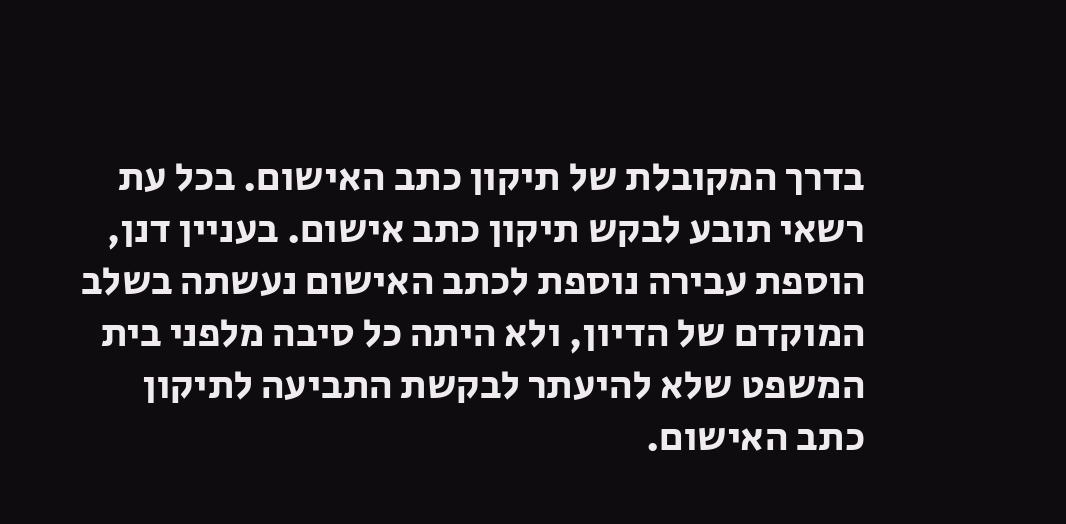בדרך המקובלת של תיקון כתב האישום. בכל עת רשאי תובע לבקש תיקון כתב אישום. בעניין דנן, הוספת עבירה נוספת לכתב האישום נעשתה בשלב המוקדם של הדיון, ולא היתה כל סיבה מלפני בית המשפט שלא להיעתר לבקשת התביעה לתיקון כתב האישום.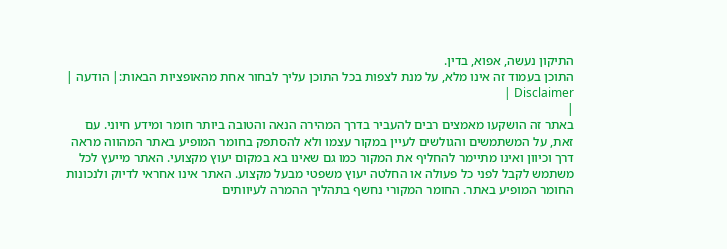התיקון נעשה, אפוא, בדין.
התוכן בעמוד זה אינו מלא, על מנת לצפות בכל התוכן עליך לבחור אחת מהאופציות הבאות:| הודעה | Disclaimer |
|
באתר זה הושקעו מאמצים רבים להעביר בדרך המהירה הנאה והטובה ביותר חומר ומידע חיוני. עם זאת, על המשתמשים והגולשים לעיין במקור עצמו ולא להסתפק בחומר המופיע באתר המהווה מראה דרך וכיוון ואינו מתיימר להחליף את המקור כמו גם שאינו בא במקום יעוץ מקצועי. האתר מייעץ לכל משתמש לקבל לפני כל פעולה או החלטה יעוץ משפטי מבעל מקצוע. האתר אינו אחראי לדיוק ולנכונות החומר המופיע באתר. החומר המקורי נחשף בתהליך ההמרה לעיוותים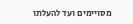מסויימים ועד להעלתו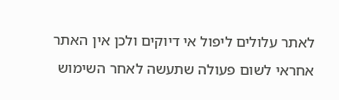לאתר עלולים ליפול אי דיוקים ולכן אין האתר אחראי לשום פעולה שתעשה לאחר השימוש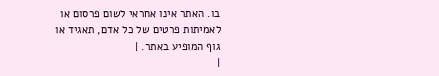בו. האתר אינו אחראי לשום פרסום או לאמיתות פרטים של כל אדם, תאגיד או גוף המופיע באתר. |
|